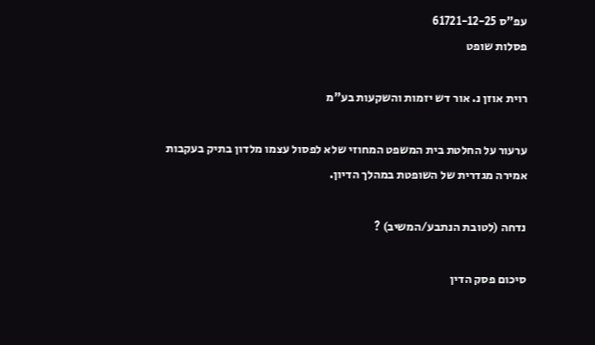עפ"ס 61721-12-25
פסלות שופט

רוית אוזן נ. אור דש יזמות והשקעות בע"מ

ערעור על החלטת בית המשפט המחוזי שלא לפסול עצמו מלדון בתיק בעקבות אמירה מגדרית של השופטת במהלך הדיון.

נדחה (לטובת הנתבע/המשיב) ?

סיכום פסק הדין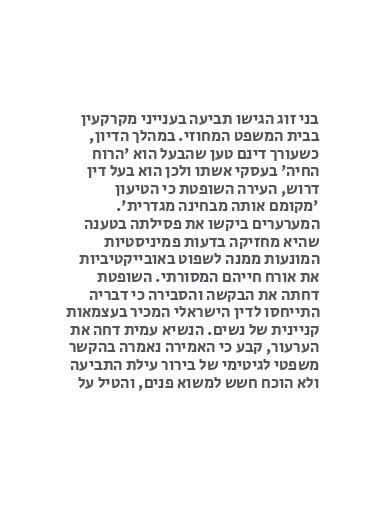בני זוג הגישו תביעה בענייני מקרקעין בבית המשפט המחוזי. במהלך הדיון, כשעורך דינם טען שהבעל הוא 'הרוח החיה' בעסקי אשתו ולכן הוא בעל דין דרוש, העירה השופטת כי הטיעון 'מקומם אותה מבחינה מגדרית'. המערערים ביקשו את פסילתה בטענה שהיא מחזיקה בדעות פמיניסטיות המונעות ממנה לשפוט באובייקטיביות את אורח חייהם המסורתי. השופטת דחתה את הבקשה והסבירה כי דבריה התייחסו לדין הישראלי המכיר בעצמאות קניינית של נשים. הנשיא עמית דחה את הערעור, קבע כי האמירה נאמרה בהקשר משפטי לגיטימי של בירור עילת התביעה ולא הוכח חשש למשוא פנים, והטיל על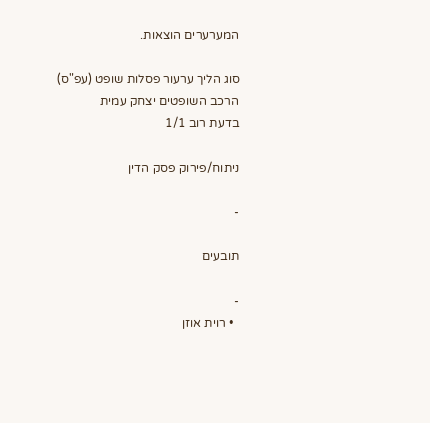המערערים הוצאות.

סוג הליך ערעור פסלות שופט (עפ"ס)
הרכב השופטים יצחק עמית
בדעת רוב 1/1

ניתוח/פירוק פסק הדין

-

תובעים

-
  • רוית אוזן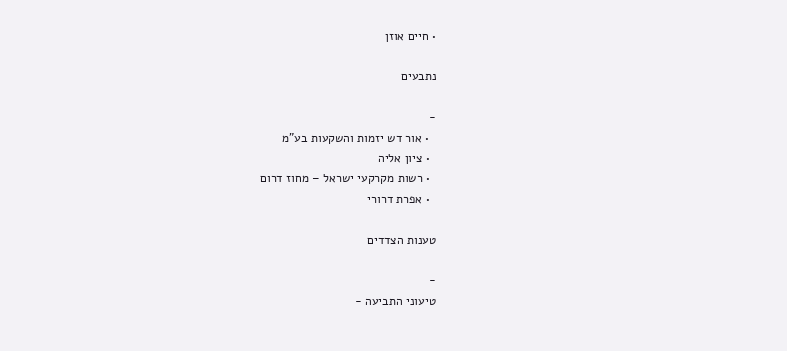• חיים אוזן

נתבעים

-
  • אור דש יזמות והשקעות בע"מ
  • ציון אליה
  • רשות מקרקעי ישראל – מחוז דרום
  • אפרת דרורי

טענות הצדדים

-
טיעוני התביעה -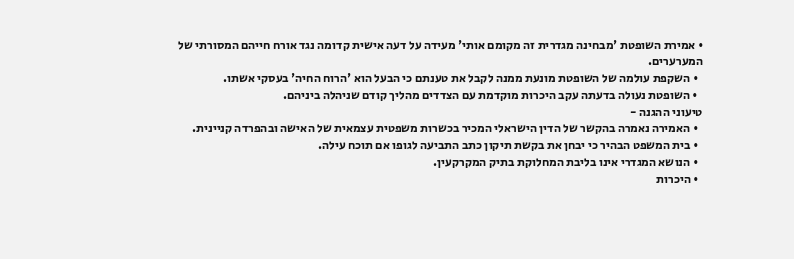• אמירת השופטת 'מבחינה מגדרית זה מקומם אותי' מעידה על דעה אישית קדומה נגד אורח חייהם המסורתי של המערערים.
  • השקפת עולמה של השופטת מונעת ממנה לקבל את טענתם כי הבעל הוא 'הרוח החיה' בעסקי אשתו.
  • השופטת נעולה בדעתה עקב היכרות מוקדמת עם הצדדים מהליך קודם שניהלה ביניהם.
טיעוני ההגנה -
  • האמירה נאמרה בהקשר של הדין הישראלי המכיר בכשרות משפטית עצמאית של האישה ובהפרדה קניינית.
  • בית המשפט הבהיר כי יבחן את בקשת תיקון כתב התביעה לגופו אם תוכח עילה.
  • הנושא המגדרי אינו בליבת המחלוקת בתיק המקרקעין.
  • היכרות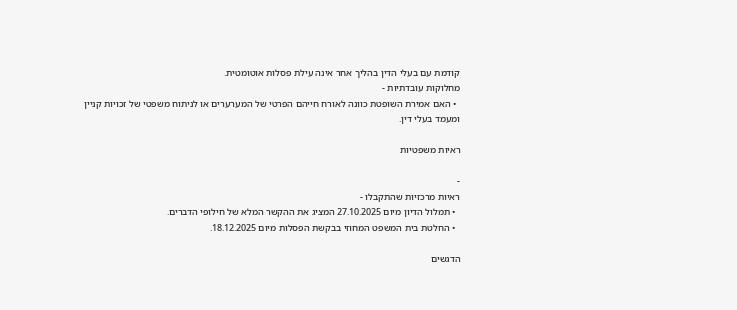קודמת עם בעלי הדין בהליך אחר אינה עילת פסלות אוטומטית.
מחלוקות עובדתיות -
  • האם אמירת השופטת כוונה לאורח חייהם הפרטי של המערערים או לניתוח משפטי של זכויות קניין ומעמד בעלי דין.

ראיות משפטיות

-
ראיות מרכזיות שהתקבלו -
  • תמלול הדיון מיום 27.10.2025 המציג את ההקשר המלא של חילופי הדברים.
  • החלטת בית המשפט המחוזי בבקשת הפסלות מיום 18.12.2025.

הדגשים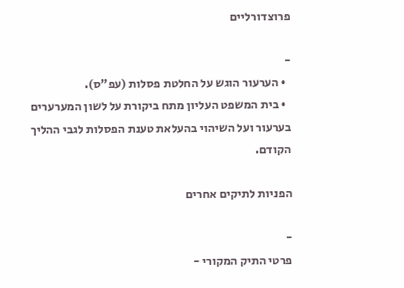פרוצדורליים

-
  • הערעור הוגש על החלטת פסלות (עפ"ס).
  • בית המשפט העליון מתח ביקורת על לשון המערערים בערעור ועל השיהוי בהעלאת טענת הפסלות לגבי ההליך הקודם.

הפניות לתיקים אחרים

-
פרטי התיק המקורי -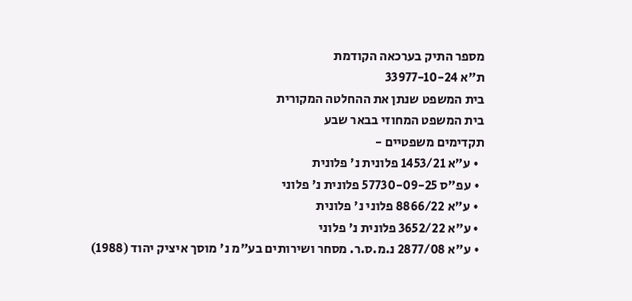מספר התיק בערכאה הקודמת
ת"א 33977-10-24
בית המשפט שנתן את ההחלטה המקורית
בית המשפט המחוזי בבאר שבע
תקדימים משפטיים -
  • ע"א 1453/21 פלונית נ' פלונית
  • עפ"ס 57730-09-25 פלונית נ' פלוני
  • ע"א 8866/22 פלוני נ' פלונית
  • ע"א 3652/22 פלונית נ' פלוני
  • ע"א 2877/08 נ.מ.ס.ר. מסחר ושירותים בע"מ נ' מוסך איציק יהוד (1988)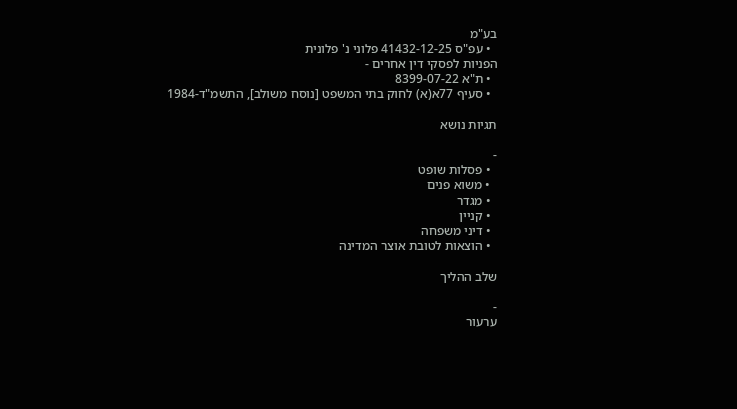בע"מ
  • עפ"ס 41432-12-25 פלוני נ' פלונית
הפניות לפסקי דין אחרים -
  • ת"א 8399-07-22
  • סעיף 77א(א) לחוק בתי המשפט [נוסח משולב], התשמ"ד-1984

תגיות נושא

-
  • פסלות שופט
  • משוא פנים
  • מגדר
  • קניין
  • דיני משפחה
  • הוצאות לטובת אוצר המדינה

שלב ההליך

-
ערעור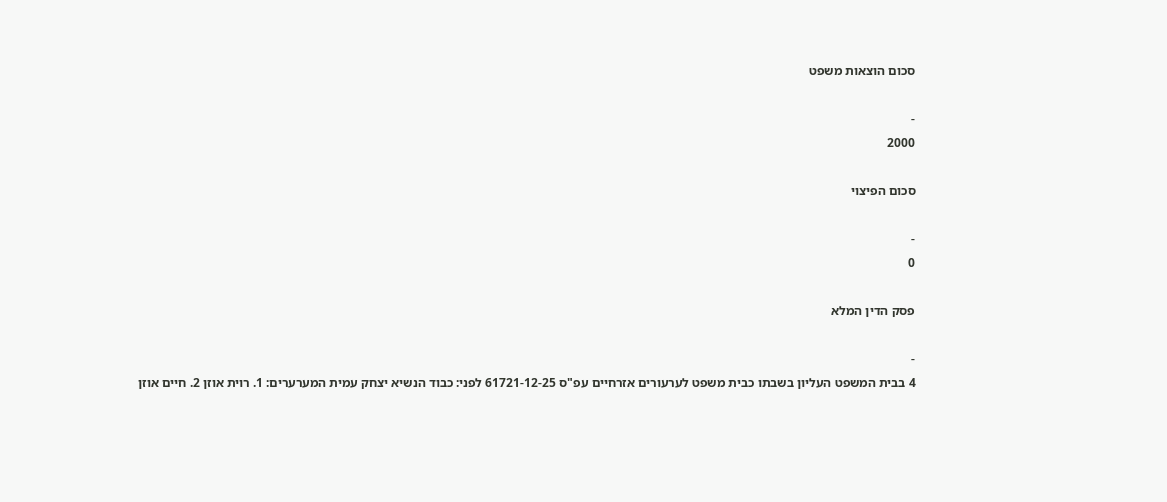סכום הוצאות משפט

-
2000

סכום הפיצוי

-
0

פסק הדין המלא

-
4 בבית המשפט העליון בשבתו כבית משפט לערעורים אזרחיים עפ"ס 61721-12-25 לפני: כבוד הנשיא יצחק עמית המערערים: 1. רוית אוזן 2. חיים אוזן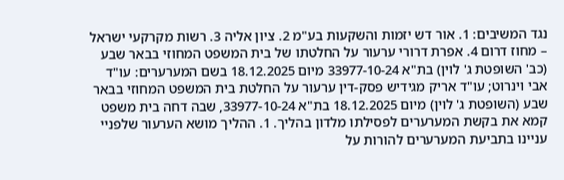נגד המשיבים: 1. אור דש יזמות והשקעות בע"מ 2. ציון אליה 3. רשות מקרקעי ישראל – מחוז דרום 4. אפרת דרורי ערעור על החלטתו של בית המשפט המחוזי בבאר שבע (כב' השופטת ג' לוין) בת"א 33977-10-24 מיום 18.12.2025 בשם המערערים: עו"ד אבי וינרוט; עו"ד אריק מגידיש פסק-דין ערעור על החלטת בית המשפט המחוזי בבאר שבע (השופטת ג' לוין) מיום 18.12.2025 בת"א 33977-10-24, שבה דחה בית משפט קמא את בקשת המערערים לפסילתו מלדון בהליך. 1. ההליך מושא הערעור שלפניי עניינו בתביעת המערערים להורות על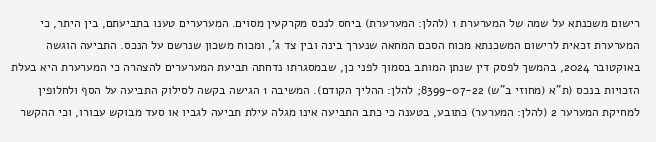רישום משכנתא על שמה של המערערת 1 (להלן: המערערת) ביחס לנכס מקרקעין מסוים. המערערים טענו בתביעתם, בין היתר, כי המערערת זכאית לרישום המשכנתא מכוח הסכם המחאה שנערך בינה ובין צד ג', ומכוח משכון שנרשם על הנכס. התביעה הוגשה באוקטובר 2024, בהמשך לפסק דין שנתן המותב בסמוך לפני כן, שבמסגרתו נדחתה תביעת המערערים להצהרה כי המערערת היא בעלת הזכויות בנכס (ת"א (מחוזי ב"ש) 8399-07-22; להלן: ההליך הקודם). המשיבה 1 הגישה בקשה לסילוק התביעה על הסף ולחלופין למחיקת המערער 2 (להלן: המערער) כתובע, בטענה כי כתב התביעה אינו מגלה עילת תביעה לגביו או סעד מבוקש עבורו, וכי ההקשר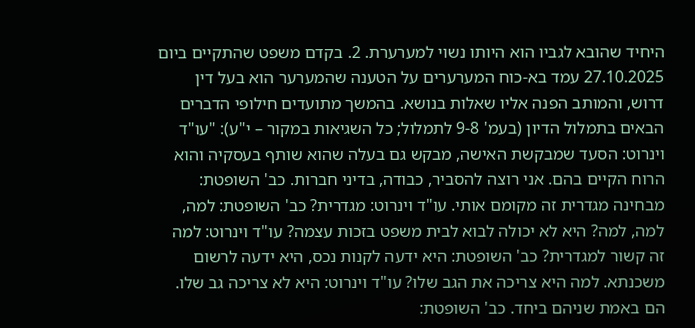היחיד שהובא לגביו הוא היותו נשוי למערערת. 2. בקדם משפט שהתקיים ביום 27.10.2025 עמד בא-כוח המערערים על הטענה שהמערער הוא בעל דין דרוש, והמותב הפנה אליו שאלות בנושא. בהמשך מתועדים חילופי הדברים הבאים בתמלול הדיון (בעמ' 9-8 לתמלול; כל השגיאות במקור – י"ע): "עו"ד וינרוט: הסעד שמבקשת האישה, מבקש גם בעלה שהוא שותף בעסקיה והוא הרוח הקיים בהם. אני רוצה להסביר, כבודה, בדיני חברות. כב' השופטת: מבחינה מגדרית זה מקומם אותי. עו"ד וינרוט: מגדרית? כב' השופטת: למה, למה, למה? היא לא יכולה לבוא לבית משפט בזכות עצמה? עו"ד וינרוט: למה זה קשור למגדרית? כב' השופטת: היא ידעה לקנות נכס, היא ידעה לרשום משכנתא. למה היא צריכה את הגב שלו? עו"ד וינרוט: היא לא צריכה גב שלו. הם באמת שניהם ביחד. כב' השופטת: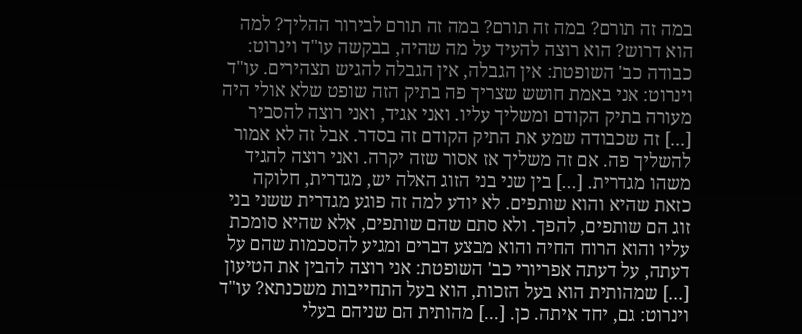במה זה תורם? במה זה תורם? במה זה תורם לבירור ההליך? למה הוא דרוש? הוא רוצה להעיד על מה שהיה, בבקשה עו"ד וינרוט: כבודה כב' השופטת: אין הגבלה, אין הגבלה להגיש תצהירים. עו"ד וינרוט: אני באמת חושש שצריך פה בתיק הזה שופט שלא אולי היה מעורה בתיק הקודם ומשליך עליו. ואני אגיד, ואני רוצה להסביר [...] זה שכבודה שמע את התיק הקודם זה בסדר. אבל זה לא אמור להשליך פה. אם זה משליך אז אסור שזה יקרה. ואני רוצה להגיד משהו מגדרית. [...] בין שני בני הזוג האלה יש, מגדרית, חלוקה כזאת שהיא והוא שותפים. לא יודע למה זה פוגע מגדרית ששני בני זוג הם שותפים, להפך. ולא סתם שהם שותפים, אלא שהיא סומכת עליו והוא הרוח החיה והוא מבצע דברים ומגיע להסכמות שהם על דעתה, על דעתה אפריורי כב' השופטת: אני רוצה להבין את הטיעון [...] שמהותית הוא בעל הזכות, הוא בעל התחייבות משכנתא? עו"ד וינרוט: גם, יחד איתה. כן. [...] מהותית הם שניהם בעלי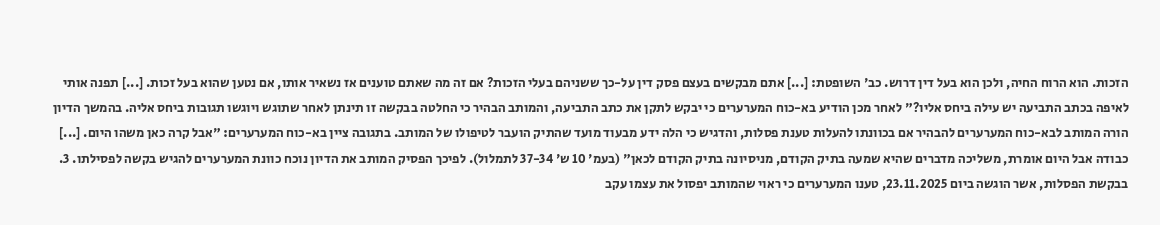הזכות. הוא הרוח החיה, ולכן הוא בעל דין דרוש. כב' השופטת: [...] אתם מבקשים בעצם פסק דין על-כך ששניהם בעלי הזכות? אם זה מה שאתם טוענים אז נשאיר אותו, אם נטען שהוא בעל זכות. [...] תפנה אותי לאיפה בכתב התביעה יש עילה ביחס אליו?" לאחר מכן הודיע בא-כוח המערערים כי יבקש לתקן את כתב התביעה, והמותב הבהיר כי החלטה בבקשה זו תינתן לאחר שתוגש ויוגשו תגובות ביחס אליה. בהמשך הדיון הורה המותב לבא-כוח המערערים להבהיר אם בכוונתו להעלות טענת פסלות, והדגיש כי הלה ידע מבעוד מועד שהתיק הועבר לטיפולו של המותב. בתגובה ציין בא-כוח המערערים: "אבל קרה כאן משהו היום. [...] כבודה אבל היום אומרת, משליכה מדברים שהיא שמעה בתיק הקודם, מניסיונה בתיק הקודם לכאן" (בעמ' 10 ש' 37-34 לתמלול). לפיכך הפסיק המותב את הדיון נוכח כוונת המערערים להגיש בקשה לפסילתו. 3. בבקשת הפסלות, אשר הוגשה ביום 23.11.2025, טענו המערערים כי ראוי שהמותב יפסול את עצמו עקב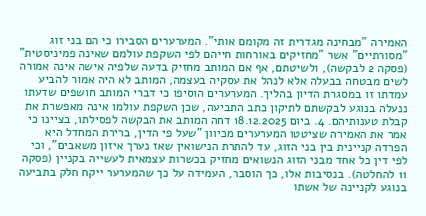האמירה "מבחינה מגדרית זה מקומם אותי". המערערים הסבירו כי הם בני זוג "מסורתיים" אשר "מחזיקים באורחות חייהם לפי השקפת עולמם שאינה פמיניסטית" (פסקה 2 לבקשה), ולשיטתם, אף אם המותב מחזיק בדעה שלפיה אישה אינה אמורה לשים מבטחה בבעלה אלא לנהל את עסקיה בעצמה, המותב לא היה אמור להביע עמדתו זו במסגרת הדיון בהליך. המערערים הוסיפו כי דברי המותב חושפים שדעתו ננעלה בנוגע לבקשתם לתיקון כתב התביעה, שכן השקפת עולמו אינה מאפשרת את קבלת טענותיהם. 4. ביום 18.12.2025 דחה המותב את הבקשה לפסילתו, בציינו כי אמר את האמירה שציטטו המערערים מכיוון "שעל פי הדין, ברירת המחדל היא הפרדה קניינית בין בני הזוג, עד להתרת הנישואין שאז נערך איזון משאבים", וכי לפי דין כל אחד מבני הזוג הנשואים מחזיק בכשרות עצמאית לעשייה בקניין (פסקה 11 להחלטה). בנסיבות אלו, כך הוסבר, העמידה על כך שהמערער ייקח חלק בתביעה בנוגע לקניינה של אשתו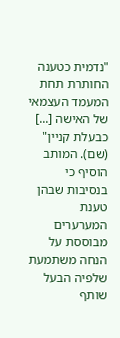"נדמית כטענה החותרת תחת המעמד העצמאי של האישה [...] כבעלת קניין" (שם). המותב הוסיף כי בנסיבות שבהן טענת המערערים מבוססת על הנחה משתמעת שלפיה הבעל שותף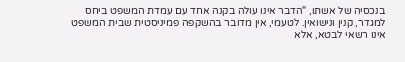בנכסיה של אשתו, "הדבר אינו עולה בקנה אחד עם עמדת המשפט ביחס למגדר, קנין ונישואין. לטעמי, אין מדובר בהשקפה פמיניסטית שבית המשפט אינו רשאי לבטא, אלא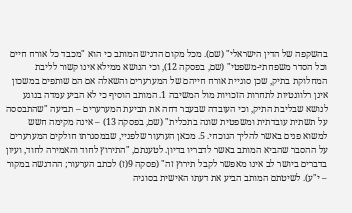בהשקפה של הדין הישראלי" (שם). מכל מקום הדגיש המותב כי הוא "מכבד כל אורח חיים וכל הסדר משפחתי-משפטי" (שם, בפסקה 12), וכי הנושא ממילא אינו קשור לליבת המחלוקת בתיק, שכן סוגיית אורח חייהם של המערערים והשאלה אם הם שותפים במשכון אינן רלוונטיות לתחרות הזכויות מול המשיבה 1. המותב הוסיף כי לא הביע עמדה בנוגע לנושא שבליבת התיק, וכי העובדה שבעבר דחה את תביעת המערערים – תביעה "שהתבססה על תשתית עובדתית ומשפטית שונה בתכלית" (שם, בפסקה 13) – אינה מקימה חשש למשוא פנים באשר להליך הנוכחי. 5. מכאן הערעור שלפניי, שבמסגרתו חולקים המערערים על ההסבר שהביא המותב באשר לדבריו בדיון. לטענתם, "התירוץ לחוד והאמירה לחוד, ועיון בדברים ביושר לב אינו מאפשר לקבל תירוץ זה" (פסקה 9(ז) לכתב הערעור; ההדגשה במקור – י"ע). לשיטתם המותב הביע את דעתו האישית בסוגיה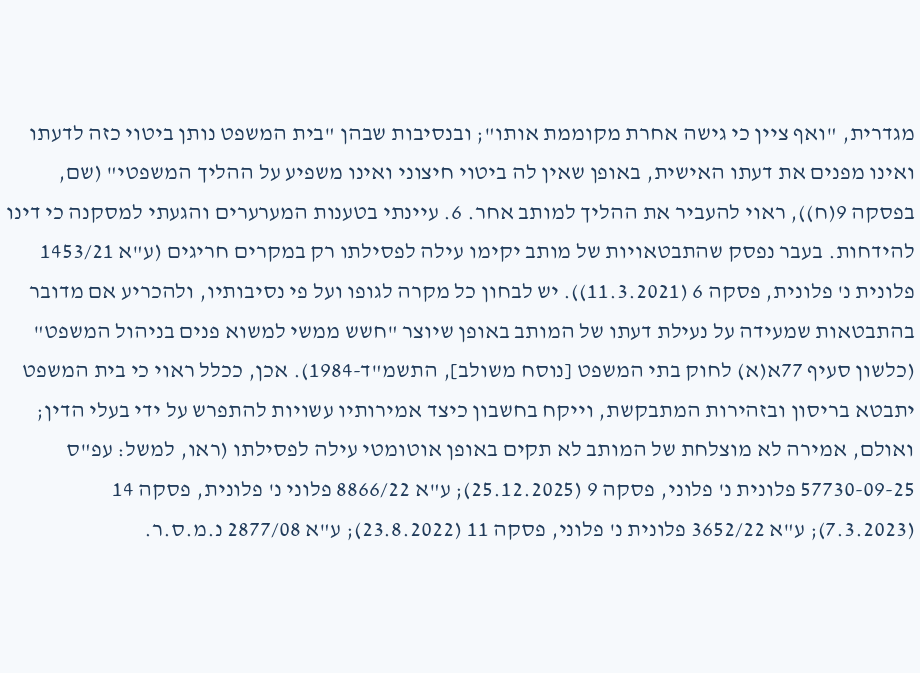מגדרית, "ואף ציין כי גישה אחרת מקוממת אותו"; ובנסיבות שבהן "בית המשפט נותן ביטוי כזה לדעתו ואינו מפנים את דעתו האישית, באופן שאין לה ביטוי חיצוני ואינו משפיע על ההליך המשפטי" (שם, בפסקה 9(ח)), ראוי להעביר את ההליך למותב אחר. 6. עיינתי בטענות המערערים והגעתי למסקנה כי דינו להידחות. בעבר נפסק שהתבטאויות של מותב יקימו עילה לפסילתו רק במקרים חריגים (ע"א 1453/21 פלונית נ' פלונית, פסקה 6 (11.3.2021)). יש לבחון כל מקרה לגופו ועל פי נסיבותיו, ולהכריע אם מדובר בהתבטאות שמעידה על נעילת דעתו של המותב באופן שיוצר "חשש ממשי למשוא פנים בניהול המשפט" (כלשון סעיף 77א(א) לחוק בתי המשפט [נוסח משולב], התשמ"ד-1984). אכן, ככלל ראוי כי בית המשפט יתבטא בריסון ובזהירות המתבקשת, וייקח בחשבון כיצד אמירותיו עשויות להתפרש על ידי בעלי הדין; ואולם, אמירה לא מוצלחת של המותב לא תקים באופן אוטומטי עילה לפסילתו (ראו, למשל: עפ"ס 57730-09-25 פלונית נ' פלוני, פסקה 9 (25.12.2025); ע"א 8866/22 פלוני נ' פלונית, פסקה 14 (7.3.2023); ע"א 3652/22 פלונית נ' פלוני, פסקה 11 (23.8.2022); ע"א 2877/08 נ.מ.ס.ר.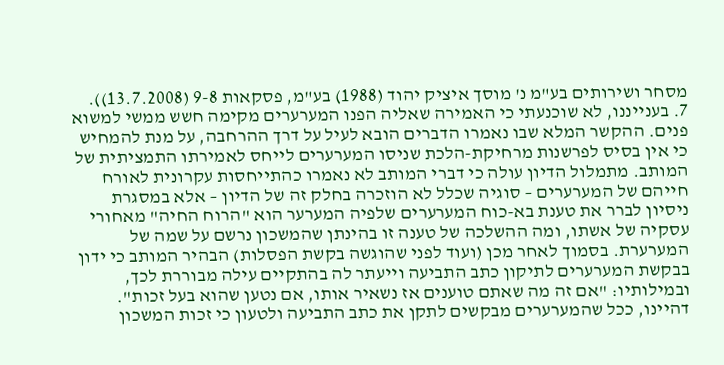מסחר ושירותים בע"מ נ' מוסך איציק יהוד (1988) בע"מ, פסקאות 9-8 (13.7.2008)). 7. בענייננו, לא שוכנעתי כי האמירה שאליה הפנו המערערים מקימה חשש ממשי למשוא פנים. ההקשר המלא שבו נאמרו הדברים הובא לעיל על דרך ההרחבה, על מנת להמחיש כי אין בסיס לפרשנות מרחיקת-הלכת שניסו המערערים לייחס לאמירתו התמציתית של המותב. מתמלול הדיון עולה כי דברי המותב לא נאמרו כהתייחסות עקרונית לאורח חייהם של המערערים – סוגיה שכלל לא הוזכרה בחלק זה של הדיון – אלא במסגרת ניסיון לברר את טענת בא-כוח המערערים שלפיה המערער הוא "הרוח החיה" מאחורי עסקיה של אשתו, ומה ההשלכה של טענה זו בהינתן שהמשכון נרשם על שמה של המערערת. בסמוך לאחר מכן (ועוד לפני שהוגשה בקשת הפסלות) הבהיר המותב כי ידון בבקשת המערערים לתיקון כתב התביעה וייעתר לה בהתקיים עילה מבוררת לכך, ובמילותיו: "אם זה מה שאתם טוענים אז נשאיר אותו, אם נטען שהוא בעל זכות". דהיינו, ככל שהמערערים מבקשים לתקן את כתב התביעה ולטעון כי זכות המשכון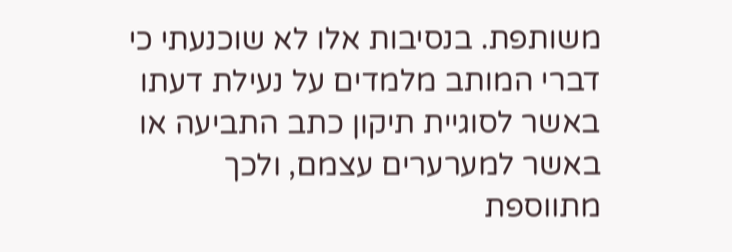משותפת. בנסיבות אלו לא שוכנעתי כי דברי המותב מלמדים על נעילת דעתו באשר לסוגיית תיקון כתב התביעה או באשר למערערים עצמם, ולכך מתווספת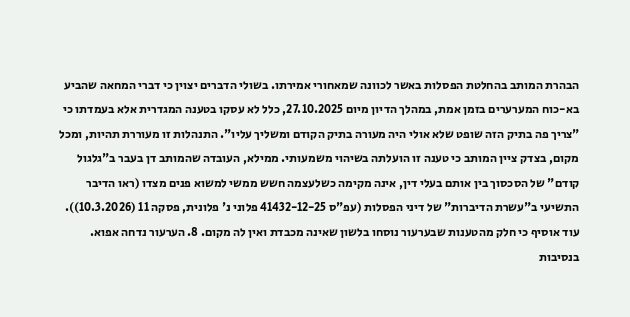הבהרת המותב בהחלטת הפסלות באשר לכוונה שמאחורי אמירתו. בשולי הדברים יצוין כי דברי המחאה שהביע בא-כוח המערערים בזמן אמת, במהלך הדיון מיום 27.10.2025, כלל לא עסקו בטענה המגדרית אלא בעמדתו כי "צריך פה בתיק הזה שופט שלא אולי היה מעורה בתיק הקודם ומשליך עליו". התנהלות זו מעוררת תהיות, ומכל מקום, בצדק ציין המותב כי טענה זו הועלתה בשיהוי משמעותי. ממילא, העובדה שהמותב דן בעבר ב"גלגול קודם" של הסכסוך בין אותם בעלי דין, אינה מקימה כשלעצמה חשש ממשי למשוא פנים מצדו (ראו הדיבר התשיעי ב"עשרת הדיברות" של דיני הפסלות (עפ"ס 41432-12-25 פלוני נ' פלונית, פסקה 11 (10.3.2026)). עוד אוסיף כי חלק מהטענות שבערעור נוסחו בלשון שאינה מכבדת ואין לה מקום. 8. הערעור נדחה אפוא. בנסיבות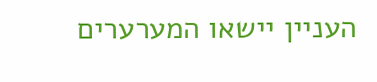העניין יישאו המערערים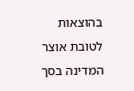בהוצאות לטובת אוצר המדינה בסך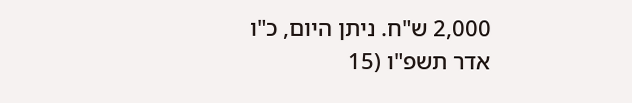2,000 ש"ח. ניתן היום, כ"ו אדר תשפ"ו (15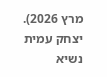מרץ 2026). יצחק עמית נשיא